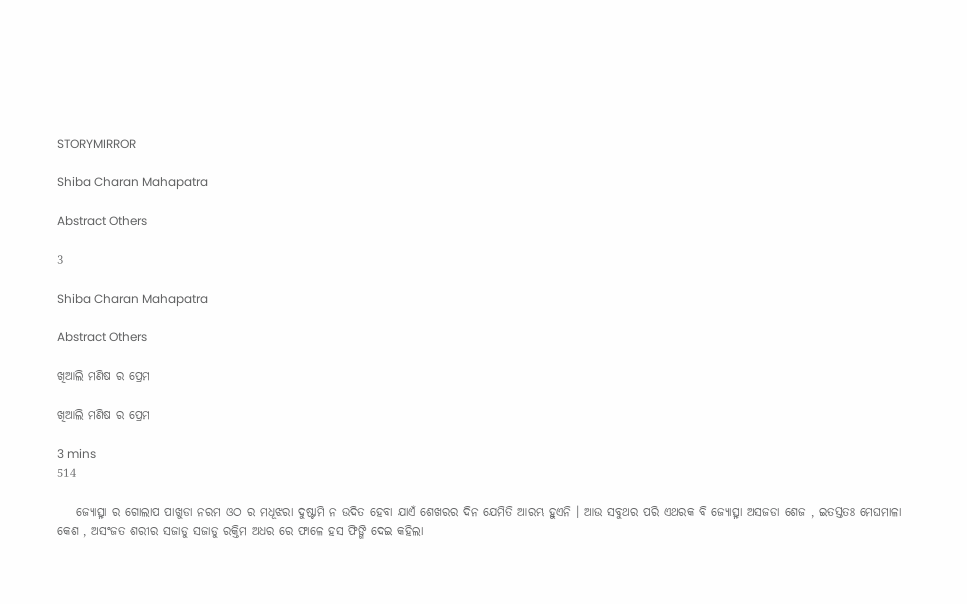STORYMIRROR

Shiba Charan Mahapatra

Abstract Others

3

Shiba Charan Mahapatra

Abstract Others

ଖିଆଲି ମଣିଷ ର ପ୍ରେମ

ଖିଆଲି ମଣିଷ ର ପ୍ରେମ

3 mins
514

    ଜ୍ୟୋତ୍ସ୍ନା ର ଗୋଲାପ ପାଖୁଡା ନରମ ଓଠ ର ମଧୂଝରା ଦୁଷ୍ଟାମି ନ ଉଦିତ ହେବା ଯାଏଁ ଶେଖରର ଦିନ ଯେମିତି ଆରମ୍ଭ ହୁଏନି । ଆଉ ସବୁଥର ପରି ଏଥରକ ବି ଜ୍ୟୋତ୍ସ୍ନା ଅସଜଡା ଶେଜ , ଇତସ୍ତତଃ ମେଘମାଳା କେଶ , ଅସଂଜତ ଶରୀର ସଜାଡୁ ସଜାଡୁ ରକ୍ତିମ ଅଧର ରେ ଫାଳେ ହସ ଫିଙ୍ଗି ଦେଇ କହିଲା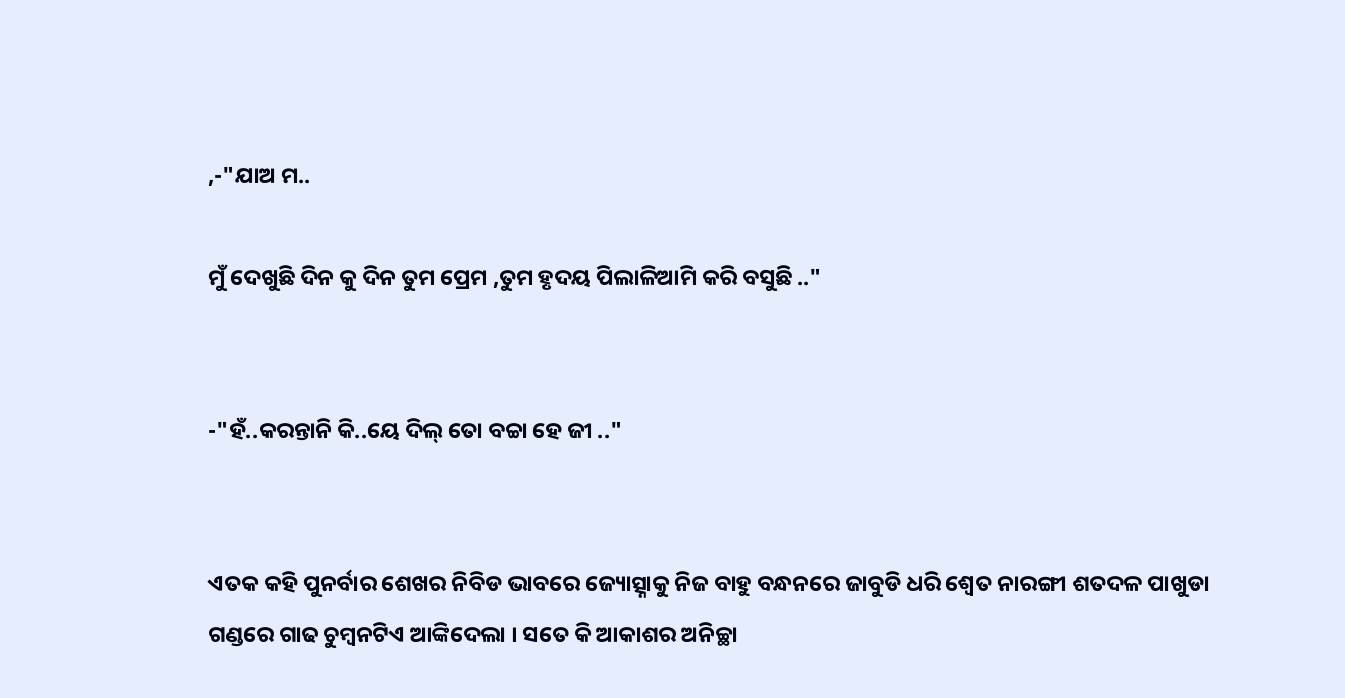,-"ଯାଅ ମ..

ମୁଁ ଦେଖୁଛି ଦିନ କୁ ଦିନ ତୁମ ପ୍ରେମ ,ତୁମ ହୃଦୟ ପିଲାଳିଆମି କରି ବସୁଛି .."


-"ହଁ..କରନ୍ତାନି କି..ୟେ ଦିଲ୍ ତୋ ବଚ୍ଚା ହେ ଜୀ .."


ଏତକ କହି ପୁନର୍ବାର ଶେଖର ନିବିଡ ଭାବରେ ଜ୍ୟୋତ୍ସ୍ନାକୁ ନିଜ ବାହୁ ବନ୍ଧନରେ ଜାବୁଡି ଧରି ଶ୍ୱେତ ନାରଙ୍ଗୀ ଶତଦଳ ପାଖୁଡା ଗଣ୍ଡରେ ଗାଢ ଚୁମ୍ବନଟିଏ ଆଙ୍କିଦେଲା । ସତେ କି ଆକାଶର ଅନିଚ୍ଛା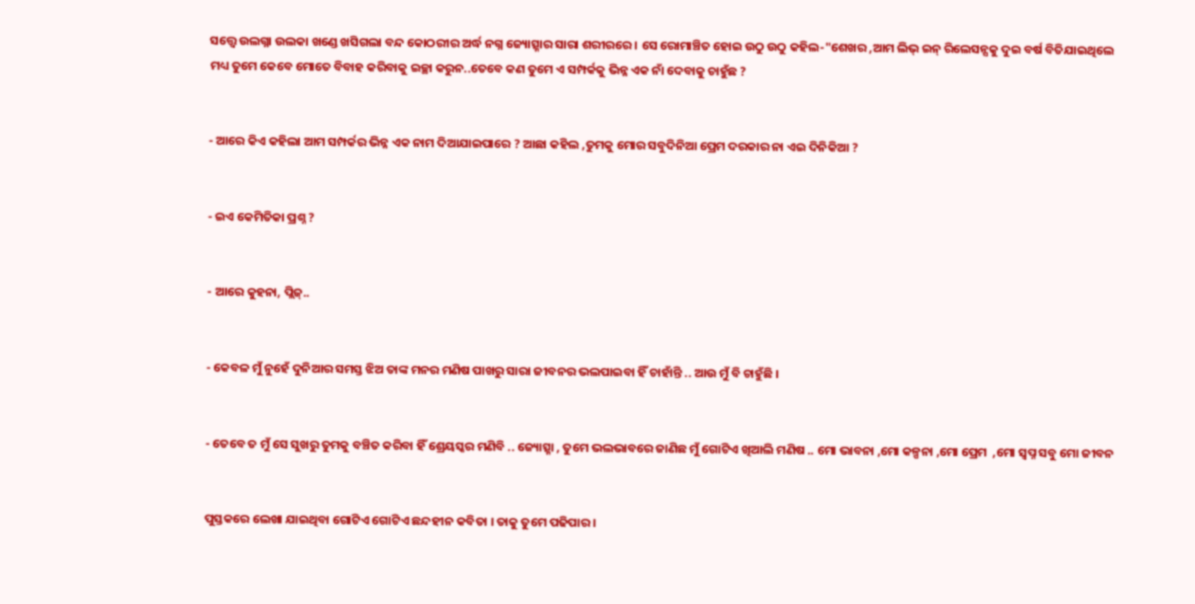ସତ୍ତ୍ବେ ଉଲଗ୍ନା ଉଲକା ଖଣ୍ଡେ ଖସିଗଲା ବନ୍ଦ କୋଠରୀର ଅର୍ଦ୍ଧ ନଗ୍ନ ଜ୍ୟୋତ୍ସ୍ନାର ସାରା ଶରୀରରେ । ସେ ରୋମାଞ୍ଚିତ ହୋଇ ଉଠୁ ଉଠୁ କହିଲ-"ଶେଖର ,ଆମ ଲିଭ୍ ଇନ୍ ରିଲେସନ୍ସକୁ ଦୁଇ ବର୍ଷ ବିତିଯାଇଥିଲେ ମଧ୍ୟ ତୁମେ କେବେ ମୋତେ ବିବାହ କରିବାକୁ ଇଚ୍ଛା କରୁନ..ତେବେ କଣ ତୁମେ ଏ ସମ୍ପର୍କକୁ ଭିନ୍ନ ଏକ ନାଁ ଦେବାକୁ ଚାହୁଁଛ ?


- ଆରେ କିଏ କହିଲା ଆମ ସମ୍ପର୍କର ଭିନ୍ନ ଏକ ନାମ ଦିଆଯାଇପାରେ ? ଆଛା କହିଲ ,ତୁମକୁ ମୋର ସବୁଦିନିଆ ପ୍ରେମ ଦରକାର ନା ଏଇ ଦିନିକିଆ ?


- ଇଏ କେମିତିକା ପ୍ରଶ୍ନ ?


- ଆରେ କୁହନା, ପ୍ଲିଜ୍..


- କେବଳ ମୁଁ ନୁହେଁ ଦୁନିଆର ସମସ୍ତ ଝିଅ ତାଙ୍କ ମନର ମଣିଷ ପାଖରୁ ସାରା ଜୀବନର ଭଲପାଇବା ହିଁ ଚାହାଁନ୍ତି .. ଆଉ ମୁଁ ବି ଚାହୁଁଛି ।


- ତେବେ ତ ମୁଁ ସେ ସୁଖରୁ ତୁମକୁ ବଞ୍ଚିତ କରିବା ହିଁ ଶ୍ରେୟସ୍କର ମଣିବି .. ଜ୍ୟୋତ୍ସ୍ନା , ତୁମେ ଭଲଭାବରେ ଜାଣିଛ ମୁଁ ଗୋଟିଏ ଖିଆଲି ମଣିଷ .. ମୋ ଭାବନା ,ମୋ କଳ୍ପନା ,ମୋ ପ୍ରେମ  ,ମୋ ସ୍ୱପ୍ନ ସବୁ ମୋ ଜୀବନ


ପୁସ୍ତକରେ ଲେଖା ଯାଇଥିବା ଗୋଟିଏ ଗୋଟିଏ ଛନ୍ଦହୀନ କବିତା । ତାକୁ ତୁମେ ପଢିପାର ।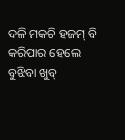ଦଳି ମକଚି ହଜମ୍ ବି କରିପାର ହେଲେ ବୁଝିବା ଖୁବ୍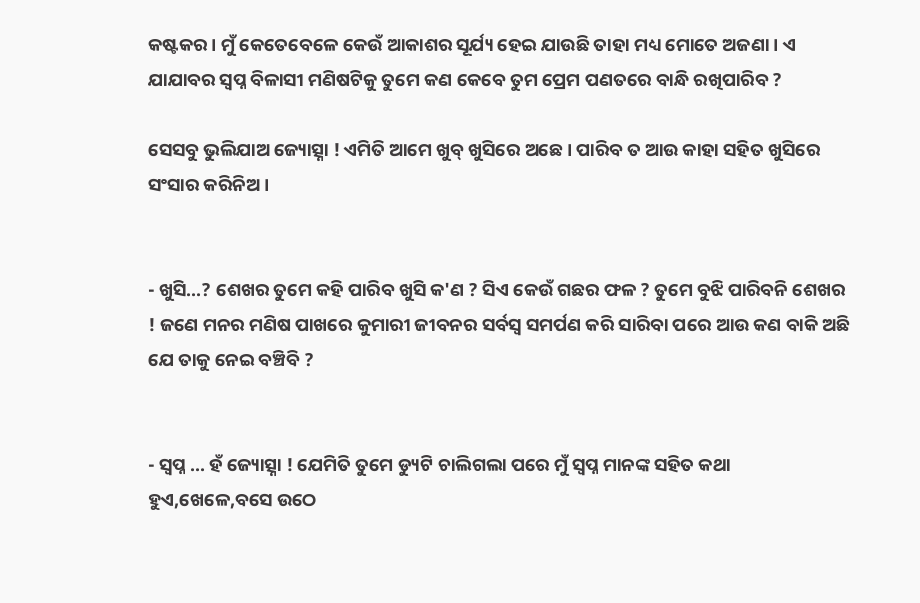କଷ୍ଟକର । ମୁଁ କେତେବେଳେ କେଉଁ ଆକାଶର ସୂର୍ଯ୍ୟ ହେଇ ଯାଉଛି ତାହା ମଧ୍ୟ ମୋତେ ଅଜଣା । ଏ ଯାଯାବର ସ୍ୱପ୍ନ ବିଳାସୀ ମଣିଷଟିକୁ ତୁମେ କଣ କେବେ ତୁମ ପ୍ରେମ ପଣତରେ ବାନ୍ଧି ରଖିପାରିବ ?

ସେସବୁ ଭୁଲିଯାଅ ଜ୍ୟୋତ୍ସ୍ନା ! ଏମିତି ଆମେ ଖୁବ୍ ଖୁସିରେ ଅଛେ । ପାରିବ ତ ଆଉ କାହା ସହିତ ଖୁସିରେ ସଂସାର କରିନିଅ ।


- ଖୁସି...? ଶେଖର ତୁମେ କହି ପାରିବ ଖୁସି କ'ଣ ? ସିଏ କେଉଁ ଗଛର ଫଳ ? ତୁମେ ବୁଝି ପାରିବନି ଶେଖର ! ଜଣେ ମନର ମଣିଷ ପାଖରେ କୁମାରୀ ଜୀବନର ସର୍ବସ୍ଵ ସମର୍ପଣ କରି ସାରିବା ପରେ ଆଉ କଣ ବାକି ଅଛି ଯେ ତାକୁ ନେଇ ବଞ୍ଚିବି ?


- ସ୍ୱପ୍ନ ... ହଁ ଜ୍ୟୋତ୍ସ୍ନା ! ଯେମିତି ତୁମେ ଡ୍ୟୁଟି ଚାଲିଗଲା ପରେ ମୁଁ ସ୍ୱପ୍ନ ମାନଙ୍କ ସହିତ କଥା ହୁଏ,ଖେଳେ,ବସେ ଉଠେ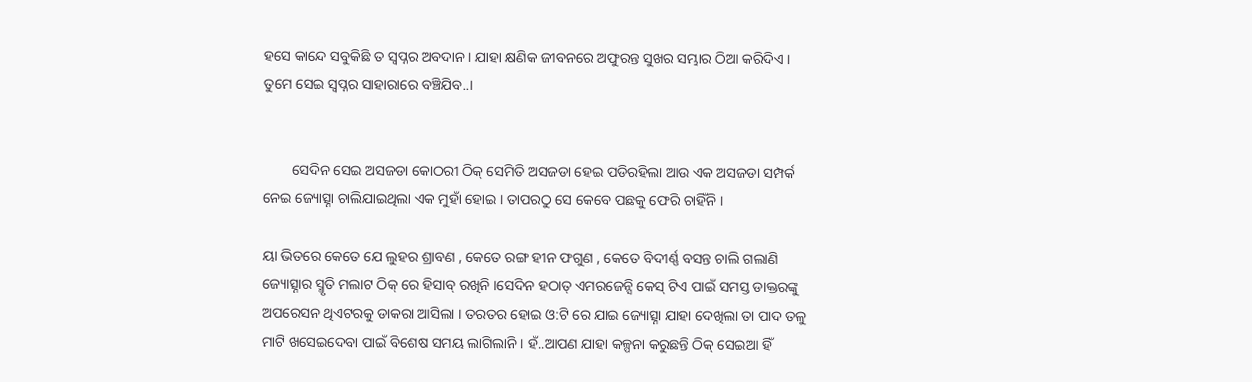ହସେ କାନ୍ଦେ ସବୁକିଛି ତ ସ୍ୱପ୍ନର ଅବଦାନ । ଯାହା କ୍ଷଣିକ ଜୀବନରେ ଅଫୁରନ୍ତ ସୁଖର ସମ୍ଭାର ଠିଆ କରିଦିଏ । ତୁମେ ସେଇ ସ୍ୱପ୍ନର ସାହାରାରେ ବଞ୍ଚିଯିବ..।


        ସେଦିନ ସେଇ ଅସଜଡା କୋଠରୀ ଠିକ୍ ସେମିତି ଅସଜଡା ହେଇ ପଡିରହିଲା ଆଉ ଏକ ଅସଜଡା ସମ୍ପର୍କ ନେଇ ଜ୍ୟୋତ୍ସ୍ନା ଚାଲିଯାଇଥିଲା ଏକ ମୁହାଁ ହୋଇ । ତାପରଠୁ ସେ କେବେ ପଛକୁ ଫେରି ଚାହିଁନି ।

ୟା ଭିତରେ କେତେ ଯେ ଲୁହର ଶ୍ରାବଣ , କେତେ ରଙ୍ଗ ହୀନ ଫଗୁଣ , କେତେ ବିଦୀର୍ଣ୍ଣ ବସନ୍ତ ଚାଲି ଗଲାଣି ଜ୍ୟୋତ୍ସ୍ନାର ସ୍ମୃତି ମଲାଟ ଠିକ୍ ରେ ହିସାବ୍ ରଖିନି ।ସେଦିନ ହଠାତ୍ ଏମରଜେନ୍ସି କେସ୍ ଟିଏ ପାଇଁ ସମସ୍ତ ଡାକ୍ତରଙ୍କୁ ଅପରେସନ ଥିଏଟରକୁ ଡାକରା ଆସିଲା । ତରତର ହୋଇ ଓ:ଟି ରେ ଯାଇ ଜ୍ୟୋତ୍ସ୍ନା ଯାହା ଦେଖିଲା ତା ପାଦ ତଳୁ ମାଟି ଖସେଇଦେବା ପାଇଁ ବିଶେଷ ସମୟ ଲାଗିଲାନି । ହଁ..ଆପଣ ଯାହା କଳ୍ପନା କରୁଛନ୍ତି ଠିକ୍ ସେଇଆ ହିଁ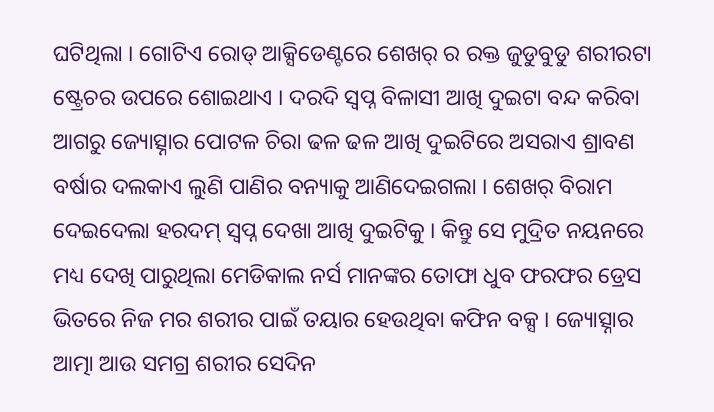ଘଟିଥିଲା । ଗୋଟିଏ ରୋଡ୍ ଆକ୍ସିଡେଣ୍ଟରେ ଶେଖର୍ ର ରକ୍ତ ଜୁଡୁବୁଡୁ ଶରୀରଟା ଷ୍ଟ୍ରେଚର ଉପରେ ଶୋଇଥାଏ । ଦରଦି ସ୍ୱପ୍ନ ବିଳାସୀ ଆଖି ଦୁଇଟା ବନ୍ଦ କରିବା ଆଗରୁ ଜ୍ୟୋତ୍ସ୍ନାର ପୋଟଳ ଚିରା ଢଳ ଢଳ ଆଖି ଦୁଇଟିରେ ଅସରାଏ ଶ୍ରାବଣ ବର୍ଷାର ଦଲକାଏ ଲୁଣି ପାଣିର ବନ୍ୟାକୁ ଆଣିଦେଇଗଲା । ଶେଖର୍ ବିରାମ ଦେଇଦେଲା ହରଦମ୍ ସ୍ୱପ୍ନ ଦେଖା ଆଖି ଦୁଇଟିକୁ । କିନ୍ତୁ ସେ ମୁଦ୍ରିତ ନୟନରେ ମଧ୍ୟ ଦେଖି ପାରୁଥିଲା ମେଡିକାଲ ନର୍ସ ମାନଙ୍କର ତୋଫା ଧୁବ ଫରଫର ଡ୍ରେସ ଭିତରେ ନିଜ ମର ଶରୀର ପାଇଁ ତୟାର ହେଉଥିବା କଫିନ ବକ୍ସ । ଜ୍ୟୋତ୍ସ୍ନାର ଆତ୍ମା ଆଉ ସମଗ୍ର ଶରୀର ସେଦିନ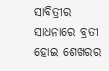ସାବିତ୍ରୀର ସାଧନାରେ ବ୍ରତୀ ହୋଇ ଶେଖରର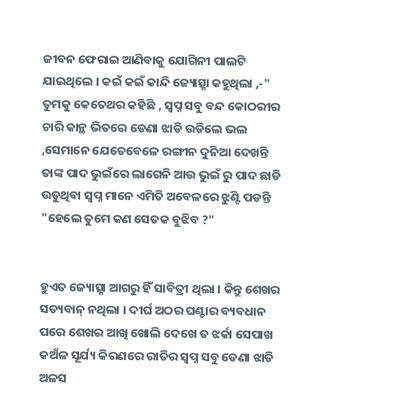ଜୀବନ ଫେରାଇ ଆଣିବାକୁ ଯୋଗିନୀ ପାଲଟି ଯାଇଥିଲେ । କଇଁ କଇଁ କାନ୍ଦି ଜ୍ୟୋତ୍ସ୍ନା କହୁଥିଲା ,-" ତୁମକୁ କେତେଥର କହିଛି , ସ୍ୱପ୍ନ ସବୁ ବନ୍ଦ କୋଠରୀର ଚାରି କାନ୍ଥ ଭିତରେ ଡେଣା ଝାଡି ଉଡିଲେ ଭଲ ,ସେମାନେ ଯେତେବେଳେ ରଙ୍ଗୀନ ଦୁନିଆ ଦେଖନ୍ତି ତାଙ୍କ ପାଦ ଭୁଇଁରେ ଲାଗେନି ଆଉ ଭୁଇଁ ରୁ ପାଦ ଛାଡି ଉଡୁଥିବା ସ୍ୱପ୍ନ ମାନେ ଏମିତି ଅବେଳରେ ଝୁଣ୍ଟି ପଡନ୍ତି "ହେଲେ ତୁମେ କଣ ସେତକ ବୁଝିବ ?"


ହୁଏତ ଜ୍ୟୋତ୍ସ୍ନା ଆଗରୁ ହିଁ ସାବିତ୍ରୀ ଥିଲା । କିନ୍ତୁ ଶେଖର ସତ୍ୟବାନ୍ ନଥିଲା । ଦୀର୍ଘ ଅଠର ଘଣ୍ଟାର ବ୍ୟବଧାନ ପରେ ଶେଖର ଆଖି ଖୋଲି ଦେଖେ ତ ଝର୍କା ସେପାଖ କଅଁଳ ସୂର୍ଯ୍ୟ କିରଣରେ ରାତିର ସ୍ୱପ୍ନ ସବୁ ଡେଣା ଝାଡି ଅଳସ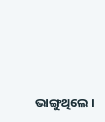ଭାଙ୍ଗୁଥିଲେ ।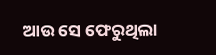ଆଉ ସେ ଫେରୁଥିଲା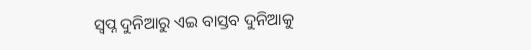ସ୍ୱପ୍ନ ଦୁନିଆରୁ ଏଇ ବାସ୍ତବ ଦୁନିଆକୁ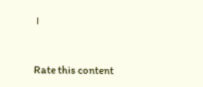।


Rate this content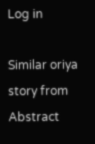Log in

Similar oriya story from Abstract